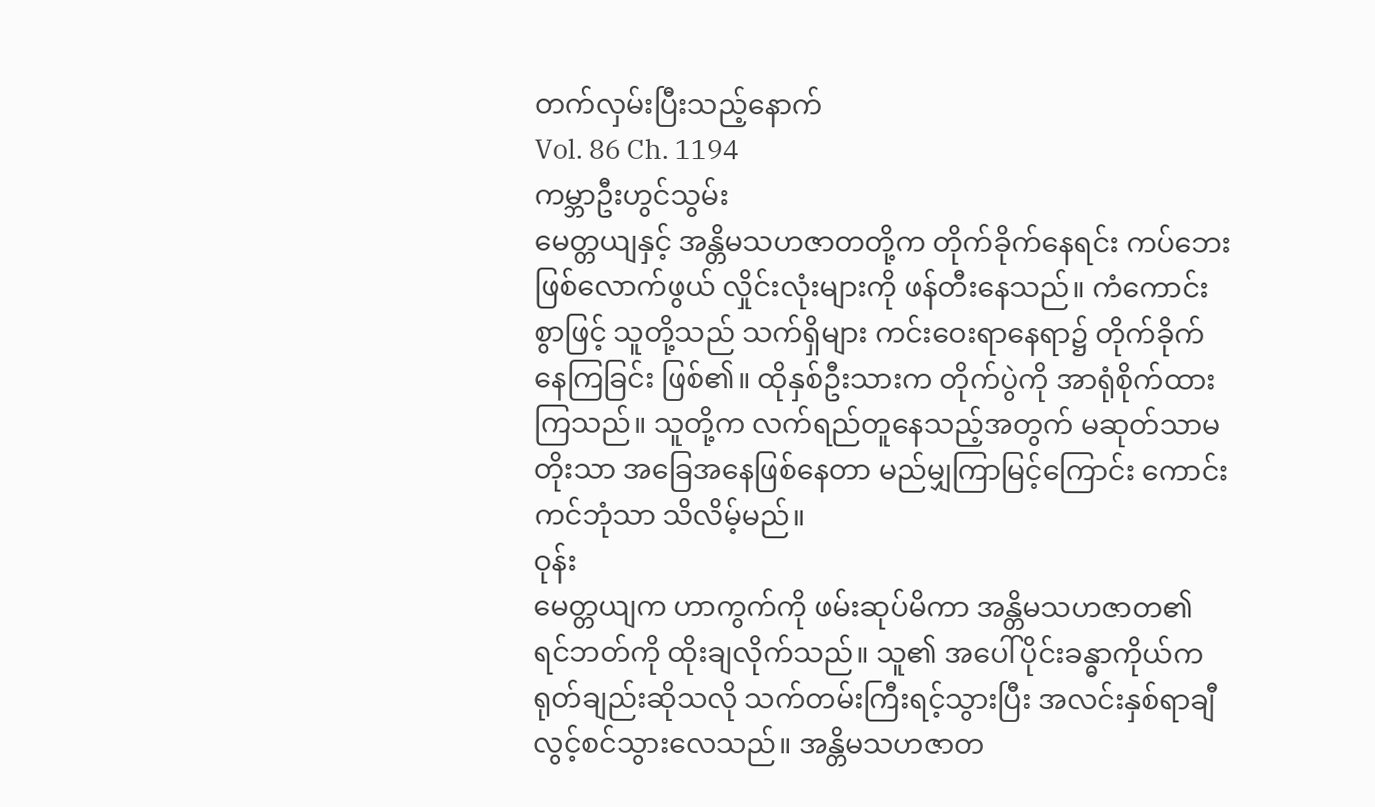တက်လှမ်းပြီးသည့်နောက်
Vol. 86 Ch. 1194
ကမ္ဘာဦးဟွင်သွမ်း
မေတ္တယျနှင့် အန္တိမသဟဇာတတို့က တိုက်ခိုက်နေရင်း ကပ်ဘေးဖြစ်လောက်ဖွယ် လှိုင်းလုံးများကို ဖန်တီးနေသည်။ ကံကောင်းစွာဖြင့် သူတို့သည် သက်ရှိများ ကင်းဝေးရာနေရာ၌ တိုက်ခိုက်နေကြခြင်း ဖြစ်၏။ ထိုနှစ်ဦးသားက တိုက်ပွဲကို အာရုံစိုက်ထားကြသည်။ သူတို့က လက်ရည်တူနေသည့်အတွက် မဆုတ်သာမတိုးသာ အခြေအနေဖြစ်နေတာ မည်မျှကြာမြင့်ကြောင်း ကောင်းကင်ဘုံသာ သိလိမ့်မည်။
ဝုန်း
မေတ္တယျက ဟာကွက်ကို ဖမ်းဆုပ်မိကာ အန္တိမသဟဇာတ၏ ရင်ဘတ်ကို ထိုးချလိုက်သည်။ သူ၏ အပေါ်ပိုင်းခန္ဓာကိုယ်က ရုတ်ချည်းဆိုသလို သက်တမ်းကြီးရင့်သွားပြီး အလင်းနှစ်ရာချီ လွင့်စင်သွားလေသည်။ အန္တိမသဟဇာတ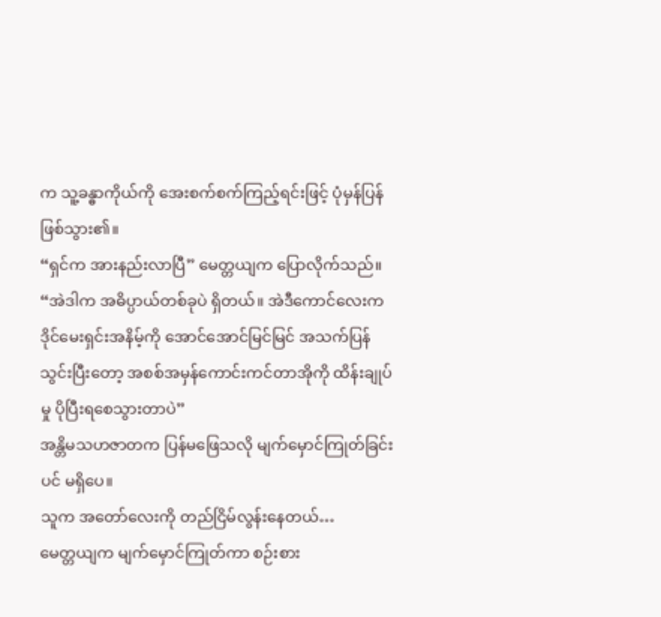က သူ့ခန္ဓာကိုယ်ကို အေးစက်စက်ကြည့်ရင်းဖြင့် ပုံမှန်ပြန်ဖြစ်သွား၏။
“ရှင်က အားနည်းလာပြီ” မေတ္တယျက ပြောလိုက်သည်။
“အဲဒါက အဓိပ္ပာယ်တစ်ခုပဲ ရှိတယ်။ အဲဒီကောင်လေးက ဒိုင်မေးရှင်းအနိမ့်ကို အောင်အောင်မြင်မြင် အသက်ပြန်သွင်းပြီးတော့ အစစ်အမှန်ကောင်းကင်တာအိုကို ထိန်းချုပ်မှု ပိုပြီးရစေသွားတာပဲ”
အန္တိမသဟဇာတက ပြန်မဖြေသလို မျက်မှောင်ကြုတ်ခြင်းပင် မရှိပေ။
သူက အတော်လေးကို တည်ငြိမ်လွန်းနေတယ်…
မေတ္တယျက မျက်မှောင်ကြုတ်ကာ စဉ်းစား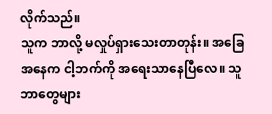လိုက်သည်။
သူက ဘာလို့ မလှုပ်ရှားသေးတာတုန်း။ အခြေအနေက ငါ့ဘက်ကို အရေးသာနေပြီလေ။ သူ ဘာတွေများ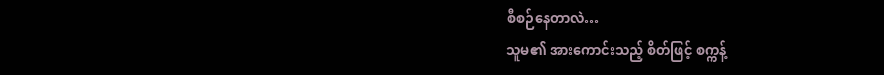စီစဉ်နေတာလဲ…
သူမ၏ အားကောင်းသည့် စိတ်ဖြင့် စက္ကန့်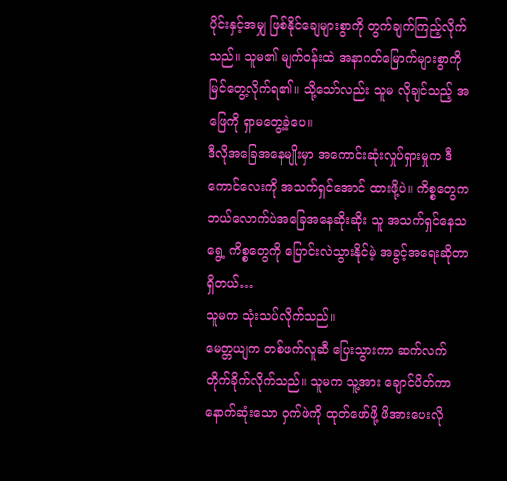ပိုင်းနှင့်အမျှ ဖြစ်နိုင်ချေများစွာကို တွက်ချက်ကြည့်လိုက်သည်။ သူမ၏ မျက်ဝန်းထဲ အနာဂတ်မြောက်များစွာကို မြင်တွေ့လိုက်ရ၏။ သို့သော်လည်း သူမ လိုချင်သည့် အဖြေကို ရှာမတွေ့ခဲ့ပေ။
ဒီလိုအခြေအနေမျိုးမှာ အကောင်းဆုံးလှုပ်ရှားမှုက ဒီကောင်လေးကို အသက်ရှင်အောင် ထားဖို့ပဲ။ ကိစ္စတွေက ဘယ်လောက်ပဲအခြေအနေဆိုးဆိုး သူ အသက်ရှင်နေသရွေ့ ကိစ္စတွေကို ပြောင်းလဲသွားနိုင်မဲ့ အခွင့်အရေးဆိုတာ ရှိတယ်…
သူမက သုံးသပ်လိုက်သည်။
မေတ္တယျက တစ်ဖက်လူဆီ ပြေးသွားကာ ဆက်လက် တိုက်ခိုက်လိုက်သည်။ သူမက သူ့အား ချောင်ပိတ်ကာ နောက်ဆုံးသော ဝှက်ဖဲကို ထုတ်ဖော်ဖို့ ဖိအားပေးလို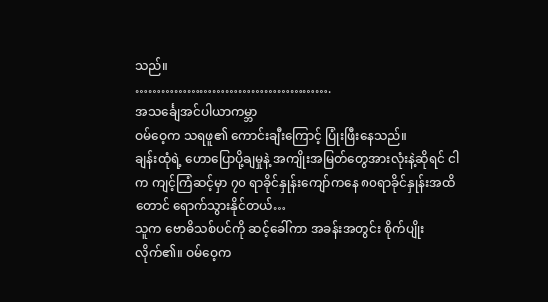သည်။
……………………………………….
အသင်္ချေအင်ပါယာကမ္ဘာ
ဝမ်ဝေ့က သရဖူ၏ ကောင်းချီးကြောင့် ပြုံးဖြီးနေသည်။
ချန်းထုံရဲ့ ဟောပြောပို့ချမှုနဲ့ အကျိုးအမြတ်တွေအားလုံးနဲ့ဆိုရင် ငါက ကျင့်ကြံဆင့်မှာ ၇၀ ရာခိုင်နှုန်းကျော်ကနေ ၈၀ရာခိုင်နှုန်းအထိတောင် ရောက်သွားနိုင်တယ်…
သူက ဗောဓိသစ်ပင်ကို ဆင့်ခေါ်ကာ အခန်းအတွင်း စိုက်ပျိုးလိုက်၏။ ဝမ်ဝေ့က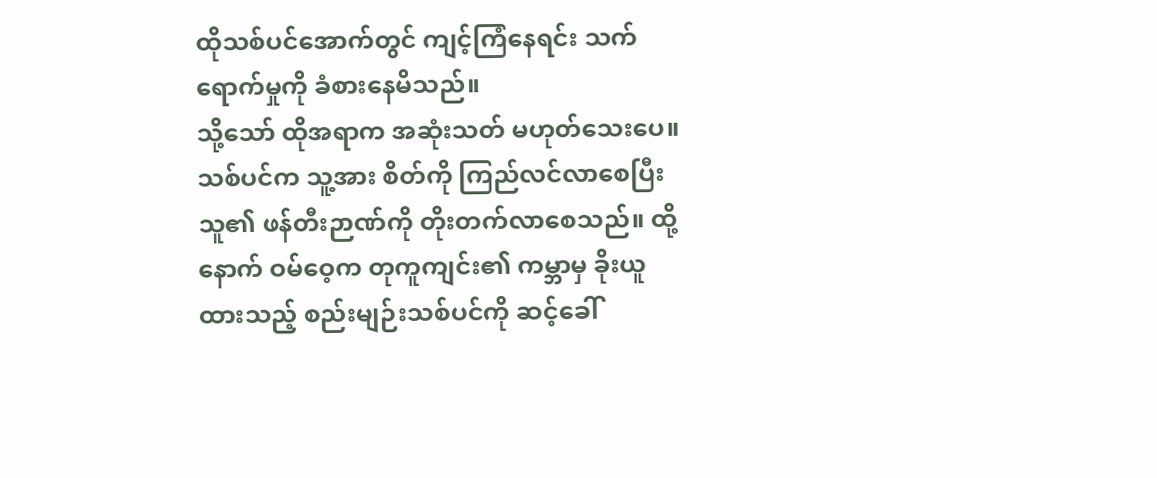ထိုသစ်ပင်အောက်တွင် ကျင့်ကြံနေရင်း သက်ရောက်မှုကို ခံစားနေမိသည်။
သို့သော် ထိုအရာက အဆုံးသတ် မဟုတ်သေးပေ။
သစ်ပင်က သူ့အား စိတ်ကို ကြည်လင်လာစေပြီး သူ၏ ဖန်တီးဉာဏ်ကို တိုးတက်လာစေသည်။ ထို့နောက် ဝမ်ဝေ့က တုကူကျင်း၏ ကမ္ဘာမှ ခိုးယူထားသည့် စည်းမျဉ်းသစ်ပင်ကို ဆင့်ခေါ်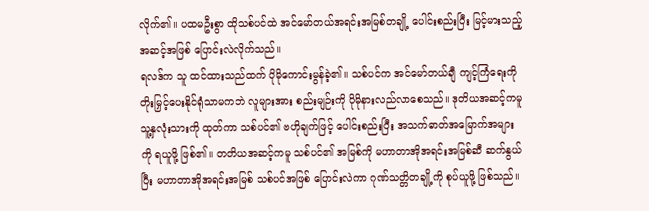လိုက်၏။ ပထမဦးစွာ ထိုသစ်ပင်ထဲ အင်မော်တယ်အရင်းအမြစ်တချို့ ပေါင်းစည်းပြီး မြင့်မားသည့် အဆင့်အဖြစ် ပြောင်းလဲလိုက်သည်။
ရလဒ်က သူ ထင်ထားသည်ထက် ပိုမိုကောင်းမွန်ခဲ့၏။ သစ်ပင်က အင်မော်တယ်ချီ ကျင့်ကြံရေးကို တိုးမြှင့်ပေးနိုင်ရုံသာမကဘဲ လူများအား စည်းမျဉ်းကို ပိုမိုနားလည်လာစေသည်။ ဒုတိယအဆင့်ကမူ သူ့နှလုံးသားကို ထုတ်ကာ သစ်ပင်၏ ဗဟိုချက်ဖြင့် ပေါင်းစည်းပြီး အသက်ဓာတ်အမြောက်အများကို ရယူဖို့ ဖြစ်၏။ တတိယအဆင့်ကမူ သစ်ပင်၏ အမြစ်ကို မဟာတာအိုအရင်းအမြစ်ဆီ ဆက်နွယ်ပြီး မဟာတာအိုအရင်းအမြစ် သစ်ပင်အဖြစ် ပြောင်းလဲကာ ဂုဏ်သတ္တိတချို့ကို စုပ်ယူဖို့ ဖြစ်သည်။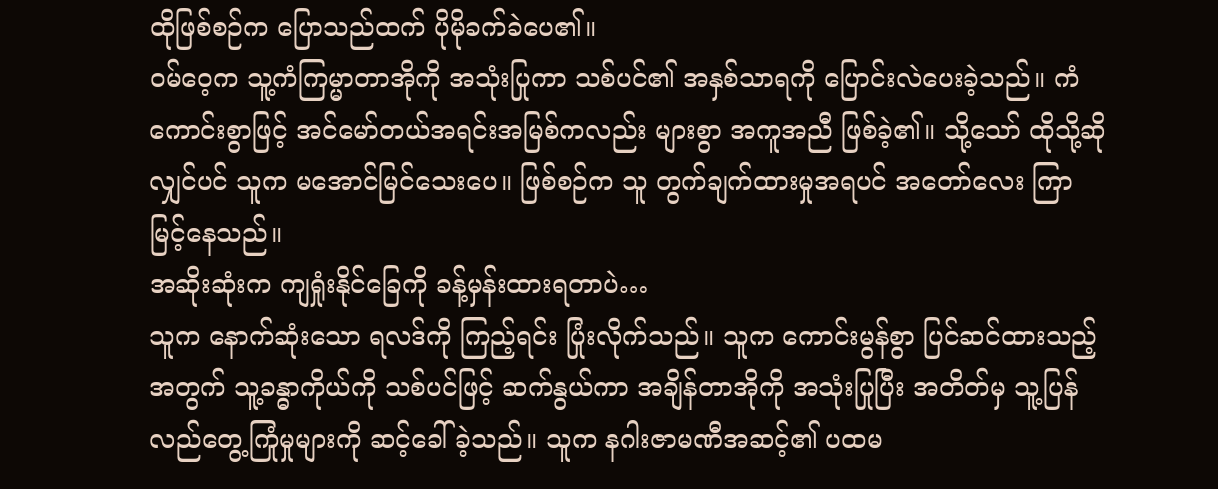ထိုဖြစ်စဉ်က ပြောသည်ထက် ပိုမိုခက်ခဲပေ၏။
ဝမ်ဝေ့က သူ့ကံကြမ္မာတာအိုကို အသုံးပြုကာ သစ်ပင်၏ အနှစ်သာရကို ပြောင်းလဲပေးခဲ့သည်။ ကံကောင်းစွာဖြင့် အင်မော်တယ်အရင်းအမြစ်ကလည်း များစွာ အကူအညီ ဖြစ်ခဲ့၏။ သို့သော် ထိုသို့ဆိုလျှင်ပင် သူက မအောင်မြင်သေးပေ။ ဖြစ်စဉ်က သူ တွက်ချက်ထားမှုအရပင် အတော်လေး ကြာမြင့်နေသည်။
အဆိုးဆုံးက ကျရှုံးနိုင်ခြေကို ခန့်မှန်းထားရတာပဲ…
သူက နောက်ဆုံးသော ရလဒ်ကို ကြည့်ရင်း ပြုံးလိုက်သည်။ သူက ကောင်းမွန်စွာ ပြင်ဆင်ထားသည့်အတွက် သူ့ခန္ဓာကိုယ်ကို သစ်ပင်ဖြင့် ဆက်နွယ်ကာ အချိန်တာအိုကို အသုံးပြုပြီး အတိတ်မှ သူ့ပြန်လည်တွေ့ကြုံမှုများကို ဆင့်ခေါ်ခဲ့သည်။ သူက နဂါးဇာမဏီအဆင့်၏ ပထမ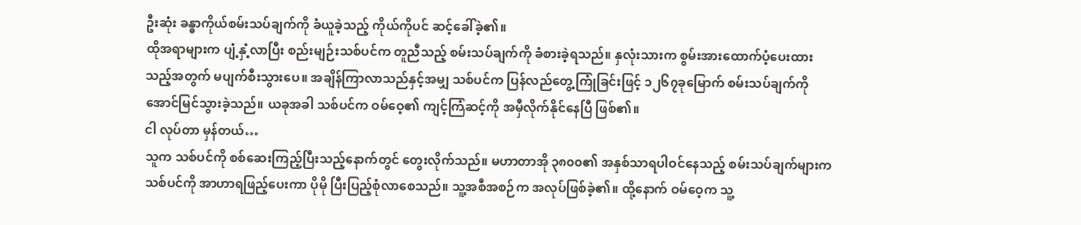ဦးဆုံး ခန္ဓာကိုယ်စမ်းသပ်ချက်ကို ခံယူခဲ့သည့် ကိုယ်ကိုပင် ဆင့်ခေါ်ခဲ့၏။
ထိုအရာများက ပျံ့နှံ့လာပြီး စည်းမျဉ်းသစ်ပင်က တူညီသည့် စမ်းသပ်ချက်ကို ခံစားခဲ့ရသည်။ နှလုံးသားက စွမ်းအားထောက်ပံ့ပေးထားသည့်အတွက် မပျက်စီးသွားပေ။ အချိန်ကြာလာသည်နှင့်အမျှ သစ်ပင်က ပြန်လည်တွေ့ကြုံခြင်းဖြင့် ၁၂၆၇ခုမြောက် စမ်းသပ်ချက်ကို အောင်မြင်သွားခဲ့သည်။ ယခုအခါ သစ်ပင်က ဝမ်ဝေ့၏ ကျင့်ကြံဆင့်ကို အမှီလိုက်နိုင်နေပြီ ဖြစ်၏။
ငါ လုပ်တာ မှန်တယ်…
သူက သစ်ပင်ကို စစ်ဆေးကြည့်ပြီးသည့်နောက်တွင် တွေးလိုက်သည်။ မဟာတာအို ၃၈၀၀၏ အနှစ်သာရပါဝင်နေသည့် စမ်းသပ်ချက်များက သစ်ပင်ကို အာဟာရဖြည့်ပေးကာ ပိုမို ပြီးပြည့်စုံလာစေသည်။ သူ့အစီအစဉ်က အလုပ်ဖြစ်ခဲ့၏။ ထို့နောက် ဝမ်ဝေ့က သူ့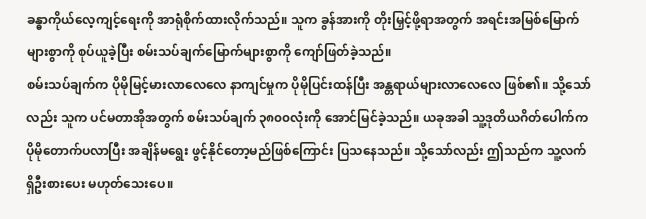ခန္ဓာကိုယ်လေ့ကျင့်ရေးကို အာရုံစိုက်ထားလိုက်သည်။ သူက ခွန်အားကို တိုးမြှင့်ဖို့ရာအတွက် အရင်းအမြစ်မြောက်များစွာကို စုပ်ယူခဲ့ပြီး စမ်းသပ်ချက်မြောက်များစွာကို ကျော်ဖြတ်ခဲ့သည်။
စမ်းသပ်ချက်က ပိုမိုမြင့်မားလာလေလေ နာကျင်မှုက ပိုမိုပြင်းထန်ပြီး အန္တရာယ်များလာလေလေ ဖြစ်၏။ သို့သော်လည်း သူက ပင်မတာအိုအတွက် စမ်းသပ်ချက် ၃၈၀၀လုံးကို အောင်မြင်ခဲ့သည်။ ယခုအခါ သူ့ဒုတိယဂိတ်ပေါက်က ပိုမိုတောက်ပလာပြီး အချိန်မရွေး ဖွင့်နိုင်တော့မည်ဖြစ်ကြောင်း ပြသနေသည်။ သို့သော်လည်း ဤသည်က သူ့လက်ရှိဦးစားပေး မဟုတ်သေးပေ။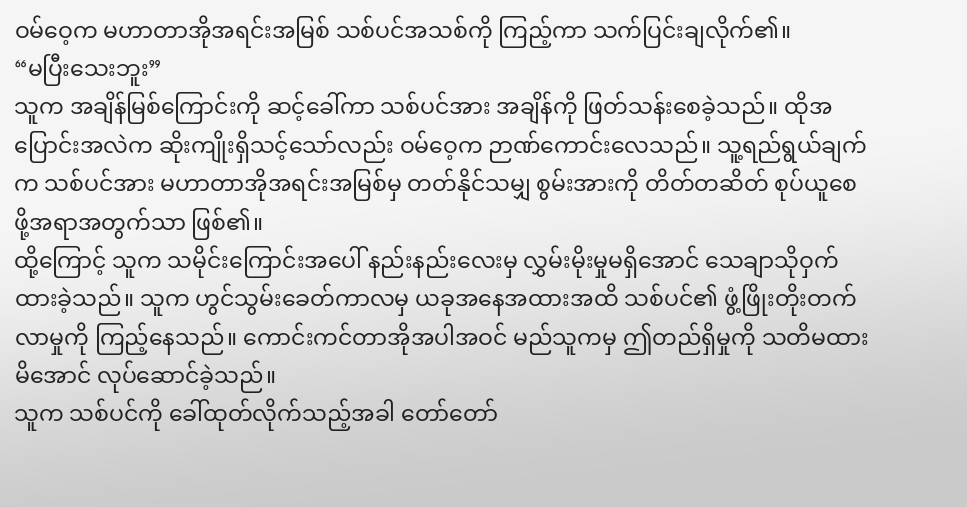ဝမ်ဝေ့က မဟာတာအိုအရင်းအမြစ် သစ်ပင်အသစ်ကို ကြည့်ကာ သက်ပြင်းချလိုက်၏။
“မပြီးသေးဘူး”
သူက အချိန်မြစ်ကြောင်းကို ဆင့်ခေါ်ကာ သစ်ပင်အား အချိန်ကို ဖြတ်သန်းစေခဲ့သည်။ ထိုအပြောင်းအလဲက ဆိုးကျိုးရှိသင့်သော်လည်း ဝမ်ဝေ့က ဉာဏ်ကောင်းလေသည်။ သူ့ရည်ရွယ်ချက်က သစ်ပင်အား မဟာတာအိုအရင်းအမြစ်မှ တတ်နိုင်သမျှ စွမ်းအားကို တိတ်တဆိတ် စုပ်ယူစေဖို့အရာအတွက်သာ ဖြစ်၏။
ထို့ကြောင့် သူက သမိုင်းကြောင်းအပေါ် နည်းနည်းလေးမှ လွှမ်းမိုးမှုမရှိအောင် သေချာသိုဝှက်ထားခဲ့သည်။ သူက ဟွင်သွမ်းခေတ်ကာလမှ ယခုအနေအထားအထိ သစ်ပင်၏ ဖွံ့ဖြိုးတိုးတက်လာမှုကို ကြည့်နေသည်။ ကောင်းကင်တာအိုအပါအဝင် မည်သူကမှ ဤတည်ရှိမှုကို သတိမထားမိအောင် လုပ်ဆောင်ခဲ့သည်။
သူက သစ်ပင်ကို ခေါ်ထုတ်လိုက်သည့်အခါ တော်တော်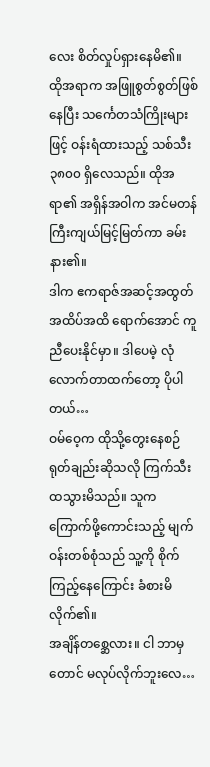လေး စိတ်လှုပ်ရှားနေမိ၏။ ထိုအရာက အဖြူစွတ်စွတ်ဖြစ်နေပြီး သင်္ကေတသံကြိုးများဖြင့် ဝန်းရံထားသည့် သစ်သီး ၃၈၀၀ ရှိလေသည်။ ထိုအရာ၏ အရှိန်အဝါက အင်မတန် ကြီးကျယ်မြင့်မြတ်ကာ ခမ်းနား၏။
ဒါက ဧကရာဇ်အဆင့်အထွတ်အထိပ်အထိ ရောက်အောင် ကူညီပေးနိုင်မှာ။ ဒါပေမဲ့ လုံလောက်တာထက်တော့ ပိုပါတယ်…
ဝမ်ဝေ့က ထိုသို့တွေးနေစဉ် ရုတ်ချည်းဆိုသလို ကြက်သီးထသွားမိသည်။ သူက ကြောက်ဖို့ကောင်းသည့် မျက်ဝန်းတစ်စုံသည် သူ့ကို စိုက်ကြည့်နေကြောင်း ခံစားမိလိုက်၏။
အချိန်တစ္ဆေလား။ ငါ ဘာမှတောင် မလုပ်လိုက်ဘူးလေ…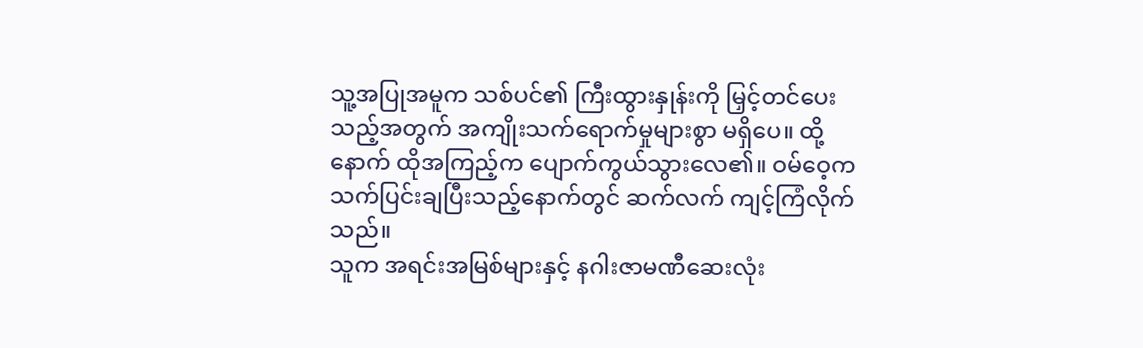သူ့အပြုအမူက သစ်ပင်၏ ကြီးထွားနှုန်းကို မြှင့်တင်ပေးသည့်အတွက် အကျိုးသက်ရောက်မှုများစွာ မရှိပေ။ ထို့နောက် ထိုအကြည့်က ပျောက်ကွယ်သွားလေ၏။ ဝမ်ဝေ့က သက်ပြင်းချပြီးသည့်နောက်တွင် ဆက်လက် ကျင့်ကြံလိုက်သည်။
သူက အရင်းအမြစ်များနှင့် နဂါးဇာမဏီဆေးလုံး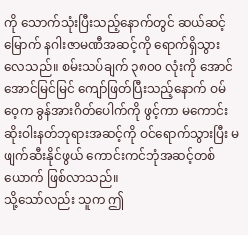ကို သောက်သုံးပြီးသည့်နောက်တွင် ဆယ်ဆင့်မြောက် နဂါးဇာမဏီအဆင့်ကို ရောက်ရှိသွားလေသည်။ စမ်းသပ်ချက် ၃၈၀၀ လုံးကို အောင်အောင်မြင်မြင် ကျော်ဖြတ်ပြီးသည့်နောက် ဝမ်ဝေ့က ခွန်အားဂိတ်ပေါက်ကို ဖွင့်ကာ မကောင်းဆိုးဝါးနတ်ဘုရားအဆင့်ကို ဝင်ရောက်သွားပြီး မဖျက်ဆီးနိုင်ဖွယ် ကောင်းကင်ဘုံအဆင့်တစ်ယောက် ဖြစ်လာသည်။
သို့သော်လည်း သူက ဤ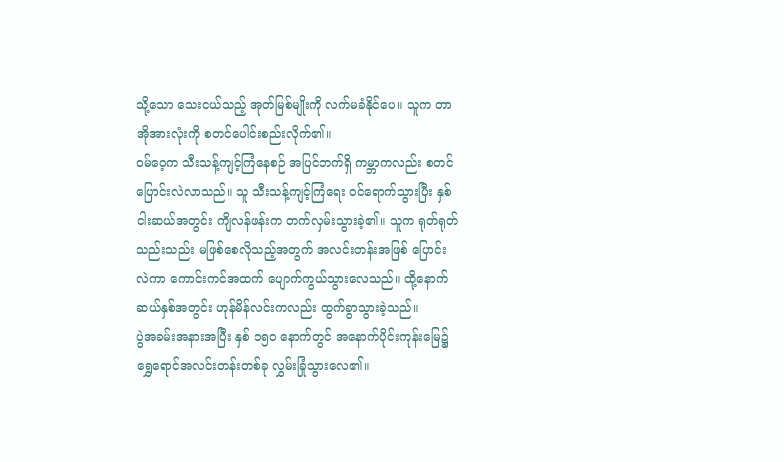သို့သော သေးငယ်သည့် အုတ်မြစ်မျိုးကို လက်မခံနိုင်ပေ။ သူက တာအိုအားလုံးကို စတင်ပေါင်းစည်းလိုက်၏။
ဝမ်ဝေ့က သီးသန့်ကျင့်ကြံနေစဉ် အပြင်ဘက်ရှိ ကမ္ဘာကလည်း စတင်ပြောင်းလဲလာသည်။ သူ သီးသန့်ကျင့်ကြံရေး ဝင်ရောက်သွားပြီး နှစ်ငါးဆယ်အတွင်း ကျိလန်ဖန်းက တက်လှမ်းသွားခဲ့၏။ သူက ရုတ်ရုတ်သည်းသည်း မဖြစ်စေလိုသည့်အတွက် အလင်းတန်းအဖြစ် ပြောင်းလဲကာ ကောင်းကင်အထက် ပျောက်ကွယ်သွားလေသည်။ ထို့နောက် ဆယ်နှစ်အတွင်း ဟုန်မိန်လင်းကလည်း ထွက်ခွာသွားခဲ့သည်။
ပွဲအခမ်းအနားအပြီး နှစ် ၁၅၀ နောက်တွင် အနောက်ပိုင်းကုန်းမြေ၌ ရွှေရောင်အလင်းတန်းတစ်ခု လွှမ်းခြုံသွားလေ၏။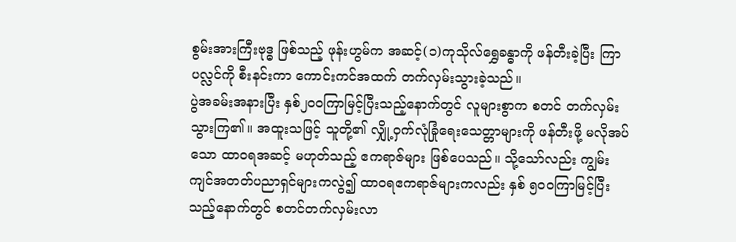စွမ်းအားကြီးဗုဒ္ဓ ဖြစ်သည့် ဖုန်းဟွမ်က အဆင့်(၁)ကုသိုလ်ရွှေခန္ဓာကို ဖန်တီးခဲ့ပြီး ကြာပလ္လင်ကို စီးနင်းကာ ကောင်းကင်အထက် တက်လှမ်းသွားခဲ့သည်။
ပွဲအခမ်းအနားပြီး နှစ်၂၀၀ကြာမြင့်ပြီးသည့်နောက်တွင် လူများစွာက စတင် တက်လှမ်းသွားကြ၏။ အထူးသဖြင့် သူတို့၏ လျှို့ဝှက်လုံခြုံရေးသေတ္တာများကို ဖန်တီးဖို့ မလိုအပ်သော ထာဝရအဆင့် မဟုတ်သည့် ဧကရာဇ်များ ဖြစ်ပေသည်။ သို့သော်လည်း ကျွမ်းကျင်အတတ်ပညာရှင်များကလွဲ၍ ထာဝရဧကရာဇ်များကလည်း နှစ် ၅၀၀ကြာမြင့်ပြီးသည့်နောက်တွင် စတင်တက်လှမ်းလာ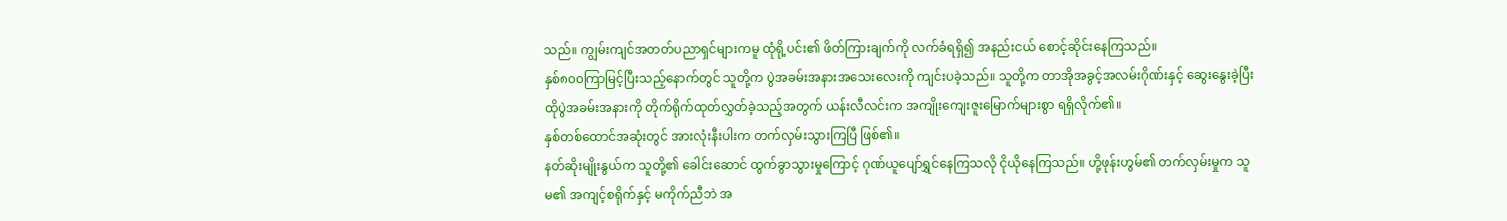သည်။ ကျွမ်းကျင်အတတ်ပညာရှင်များကမူ ထုံရို့ပင်း၏ ဖိတ်ကြားချက်ကို လက်ခံရရှိ၍ အနည်းငယ် စောင့်ဆိုင်းနေကြသည်။
နှစ်၈၀၀ကြာမြင့်ပြီးသည့်နောက်တွင် သူတို့က ပွဲအခမ်းအနားအသေးလေးကို ကျင်းပခဲ့သည်။ သူတို့က တာအိုအခွင့်အလမ်းဂိုဏ်းနှင့် ဆွေးနွေးခဲ့ပြီး ထိုပွဲအခမ်းအနားကို တိုက်ရိုက်ထုတ်လွှတ်ခဲ့သည့်အတွက် ယန်းလီလင်းက အကျိုးကျေးဇူးမြောက်များစွာ ရရှိလိုက်၏။
နှစ်တစ်ထောင်အဆုံးတွင် အားလုံးနီးပါးက တက်လှမ်းသွားကြပြီ ဖြစ်၏။
နတ်ဆိုးမျိုးနွယ်က သူတို့၏ ခေါင်းဆောင် ထွက်ခွာသွားမှုကြောင့် ဂုဏ်ယူပျော်ရွှင်နေကြသလို ငိုယိုနေကြသည်။ ဟို့ဖုန်းဟွမ်၏ တက်လှမ်းမှုက သူမ၏ အကျင့်စရိုက်နှင့် မကိုက်ညီဘဲ အ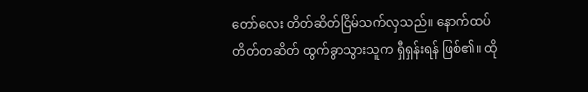တော်လေး တိတ်ဆိတ်ငြိမ်သက်လှသည်။ နောက်ထပ် တိတ်တဆိတ် ထွက်ခွာသွားသူက ရှီရှန်းရန် ဖြစ်၏။ ထို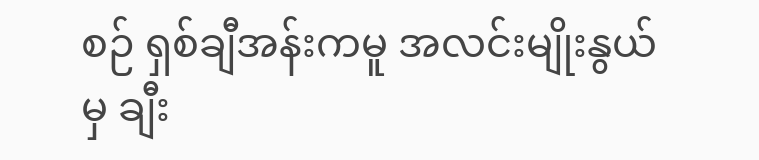စဉ် ရှစ်ချီအန်းကမူ အလင်းမျိုးနွယ်မှ ချီး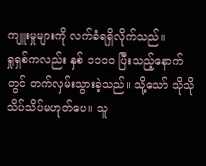ကျူးမှုများကို လက်ခံရရှိလိုက်သည်။
ရှုရှစ်ကလည်း နှစ် ၁၁၀၀ ပြီးသည့်နောက်တွင် တက်လှမ်းသွားခဲ့သည်။ သို့သော် သိုသိုသိပ်သိပ်မဟုတ်ပေ။ သူ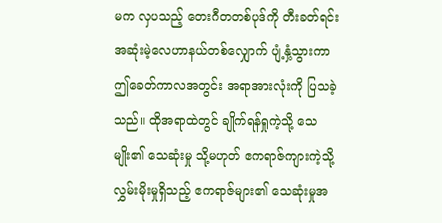မက လှပသည့် တေးဂီတတစ်ပုဒ်ကို တီးခတ်ရင်း အဆုံးမဲ့လေဟာနယ်တစ်လျှောက် ပျံ့နှံ့သွားကာ ဤခေတ်ကာလအတွင်း အရာအားလုံးကို ပြသခဲ့သည်။ ထိုအရာထဲတွင် ချိုက်ရန်ရှုကဲ့သို့ သေမျိုး၏ သေဆုံးမှု သို့မဟုတ် ဧကရာဇ်ကျားကဲ့သို့ လွှမ်းမိုးမှုရှိသည့် ဧကရာဇ်များ၏ သေဆုံးမှုအ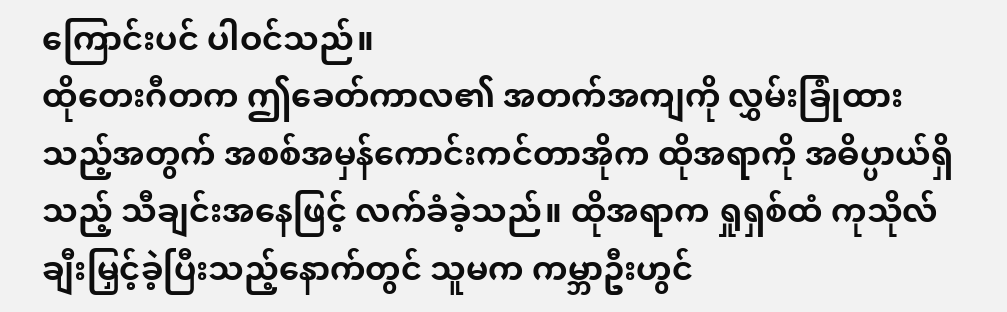ကြောင်းပင် ပါဝင်သည်။
ထိုတေးဂီတက ဤခေတ်ကာလ၏ အတက်အကျကို လွှမ်းခြုံထားသည့်အတွက် အစစ်အမှန်ကောင်းကင်တာအိုက ထိုအရာကို အဓိပ္ပာယ်ရှိသည့် သီချင်းအနေဖြင့် လက်ခံခဲ့သည်။ ထိုအရာက ရှုရှစ်ထံ ကုသိုလ် ချီးမြှင့်ခဲ့ပြီးသည့်နောက်တွင် သူမက ကမ္ဘာဦးဟွင်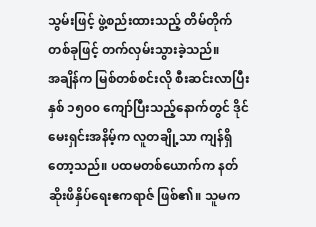သွမ်းဖြင့် ဖွဲ့စည်းထားသည့် တိမ်တိုက်တစ်ခုဖြင့် တက်လှမ်းသွားခဲ့သည်။
အချိန်က မြစ်တစ်စင်းလို စီးဆင်းလာပြီး နှစ် ၁၅၀၀ ကျော်ပြီးသည့်နောက်တွင် ဒိုင်မေးရှင်းအနိမ့်က လူတချို့သာ ကျန်ရှိတော့သည်။ ပထမတစ်ယောက်က နတ်ဆိုးဖိနှိပ်ရေးဧကရာဇ် ဖြစ်၏။ သူမက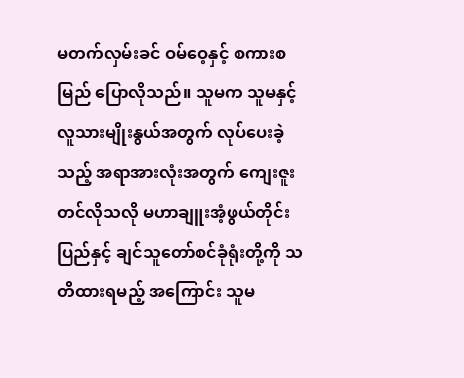မတက်လှမ်းခင် ဝမ်ဝေ့နှင့် စကားစမြည် ပြောလိုသည်။ သူမက သူမနှင့် လူသားမျိုးနွယ်အတွက် လုပ်ပေးခဲ့သည့် အရာအားလုံးအတွက် ကျေးဇူးတင်လိုသလို မဟာချူးအံ့ဖွယ်တိုင်းပြည်နှင့် ချင်သူတော်စင်ခုံရုံးတို့ကို သတိထားရမည့် အကြောင်း သူမ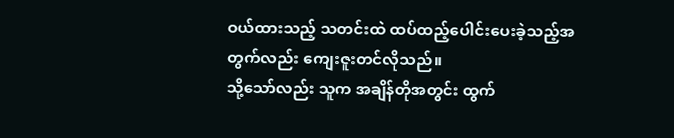ဝယ်ထားသည့် သတင်းထဲ ထပ်ထည့်ပေါင်းပေးခဲ့သည့်အတွက်လည်း ကျေးဇူးတင်လိုသည်။
သို့သော်လည်း သူက အချိန်တိုအတွင်း ထွက်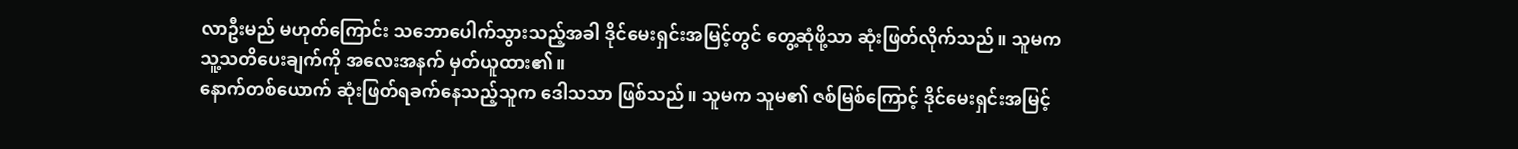လာဦးမည် မဟုတ်ကြောင်း သဘောပေါက်သွားသည့်အခါ ဒိုင်မေးရှင်းအမြင့်တွင် တွေ့ဆုံဖို့သာ ဆုံးဖြတ်လိုက်သည်။ သူမက သူ့သတိပေးချက်ကို အလေးအနက် မှတ်ယူထား၏။
နောက်တစ်ယောက် ဆုံးဖြတ်ရခက်နေသည့်သူက ဒေါသသာ ဖြစ်သည်။ သူမက သူမ၏ ဇစ်မြစ်ကြောင့် ဒိုင်မေးရှင်းအမြင့်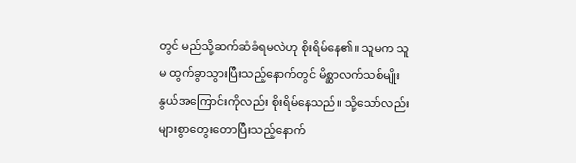တွင် မည်သို့ဆက်ဆံခံရမလဲဟု စိုးရိမ်နေ၏။ သူမက သူမ ထွက်ခွာသွားပြီးသည့်နောက်တွင် မိစ္ဆာလက်သစ်မျိုးနွယ်အကြောင်းကိုလည်း စိုးရိမ်နေသည်။ သို့သော်လည်း များစွာတွေးတောပြီးသည့်နောက်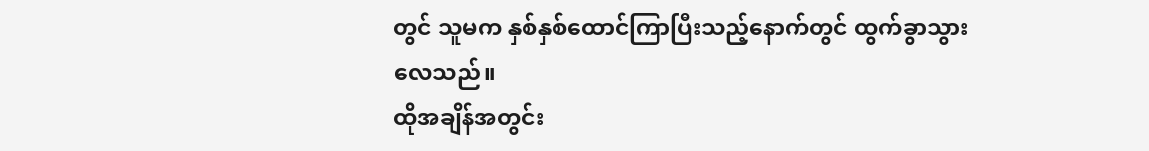တွင် သူမက နှစ်နှစ်ထောင်ကြာပြီးသည့်နောက်တွင် ထွက်ခွာသွားလေသည်။
ထိုအချိန်အတွင်း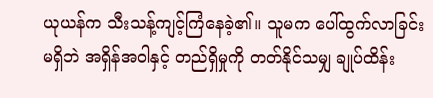ယုယန်က သီးသန့်ကျင့်ကြံနေခဲ့၏။ သူမက ပေါ်ထွက်လာခြင်း မရှိဘဲ အရှိန်အဝါနှင့် တည်ရှိမှုကို တတ်နိုင်သမျှ ချုပ်ထိန်း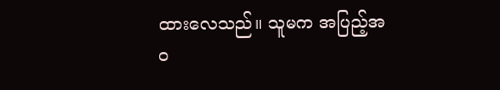ထားလေသည်။ သူမက အပြည့်အဝ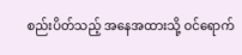စည်းပိတ်သည့် အနေအထားသို့ ဝင်ရောက်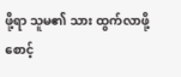ဖို့ရာ သူမ၏ သား ထွက်လာဖို့ စောင့်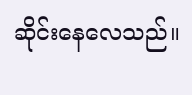ဆိုင်းနေလေသည်။